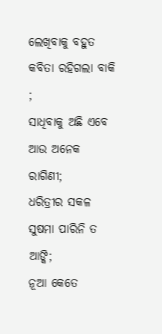ଲେଖିବାକୁ ବହୁତ କବିତା ରହିଗଲା ବାକି ;
ସାଧିବାକୁ ଅଛି ଏବେ ଆଉ ଅନେକ ରାଗିଣୀ;
ଧରିତ୍ରୀର ସକଳ ସୁଷମା ପାରିନି ତ ଆଙ୍କି;
ନୂଆ କେତେ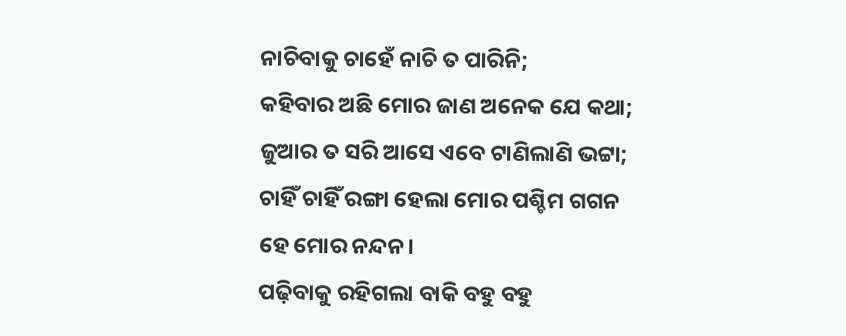ନାଚିବାକୁ ଚାହେଁ ନାଚି ତ ପାରିନି;
କହିବାର ଅଛି ମୋର ଜାଣ ଅନେକ ଯେ କଥା;
ଜୁଆର ତ ସରି ଆସେ ଏବେ ଟାଣିଲାଣି ଭଟ୍ଟା;
ଚାହିଁ ଚାହିଁ ରଙ୍ଗା ହେଲା ମୋର ପଶ୍ଚିମ ଗଗନ
ହେ ମୋର ନନ୍ଦନ।
ପଢ଼ିବାକୁ ରହିଗଲା ବାକି ବହୁ ବହୁ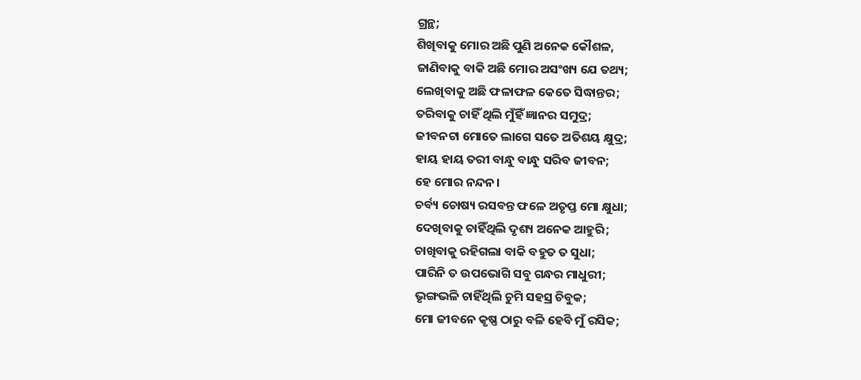ଗ୍ରନ୍ଥ;
ଶିଖିବାକୁ ମୋର ଅଛି ପୁଣି ଅନେକ କୌଶଳ,
ଜାଣିବାକୁ ବାକି ଅଛି ମୋର ଅସଂଖ୍ୟ ଯେ ତଥ୍ୟ;
ଲେଖିବାକୁ ଅଛି ଫଳାଫଳ କେତେ ସିଦ୍ଧାନ୍ତର;
ତରିବାକୁ ଚାହିଁ ଥିଲି ମୁଁହିଁ ଜ୍ଞାନର ସମୁଦ୍ର;
ଜୀବନଟା ମୋତେ ଲାଗେ ସତେ ଅତିଶୟ କ୍ଷୁଦ୍ର;
ହାୟ ହାୟ ତରୀ ବାନ୍ଧୁ ବାନ୍ଧୁ ସରିବ ଜୀବନ;
ହେ ମୋର ନନ୍ଦନ।
ଚର୍ବ୍ୟ ଚୋଷ୍ୟ ରସବନ୍ତ ଫଳେ ଅତୃପ୍ତ ମୋ କ୍ଷୁଧା;
ଦେଖିବାକୁ ଚାହିଁଥିଲି ଦୃଶ୍ୟ ଅନେକ ଆହୁରି;
ଚାଖିବାକୁ ରହିଗଲା ବାକି ବହୁତ ତ ସୁଧା;
ପାରିନି ତ ଉପଭୋଗି ସବୁ ଗନ୍ଧର ମାଧୁରୀ;
ଭୃଙ୍ଗଭଳି ଚାହିଁଥିଲି ଚୁମି ସହସ୍ର ଚିବୁକ;
ମୋ ଜୀବନେ କୃଷ୍ଣ ଠାରୁ ବଳି ହେବି ମୁଁ ରସିକ;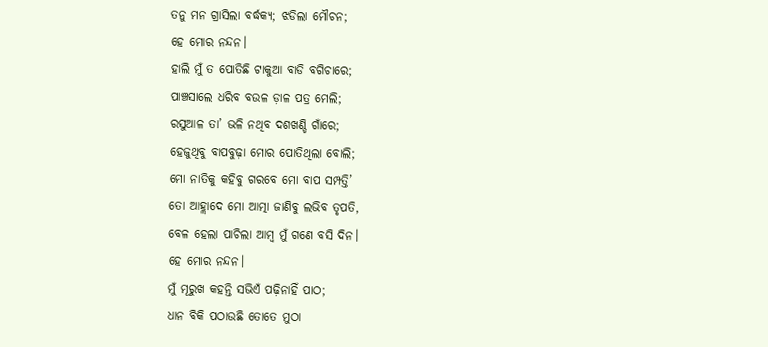ତନୁ ମନ ଗ୍ରାସିଲା ବର୍ଦ୍ଧକ୍ୟ; ଝଡିଲା ମୌଚନ;
ହେ ମୋର ନନ୍ଦନ।
ହାଲି ମୁଁ ତ ପୋତିଛି ଟାକୁଆ ବାଡି ବଗିଚାରେ;
ପାଞ୍ଚସାଲେ ଧରିବ ବଉଳ ଡ଼ାଳ ପତ୍ର ମେଲି;
ରସୁଆଳ ତା’ ଭଳି ନଥିବ ଦଶଖଣ୍ଡି ଗାଁରେ;
ହେଜୁଥିବୁ ବାପବୁଢ଼ା ମୋର ପୋତିଥିଲା ବୋଲି;
ମୋ ନାତିକୁ କହିବୁ ଗରବେ ମୋ ବାପ ସମ୍ପତ୍ତି’
ତୋ ଆହ୍ଲାଦେ ମୋ ଆତ୍ମା ଜାଣିବୁ ଲଭିବ ତୃପତି,
ବେଳ ହେଲା ପାଚିଲା ଆମ୍ବ ମୁଁ ଗଣେ ବସି ଦିନ।
ହେ ମୋର ନନ୍ଦନ।
ମୁଁ ମୂରୁଖ କହନ୍ତି ସଭିଏଁ ପଢ଼ିନାହିଁ ପାଠ;
ଧାନ ବିକି ପଠାଉଛି ତୋତେ ମୁଠା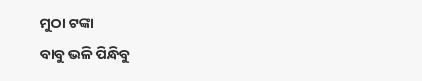ମୁଠା ଟଙ୍କା
ବାବୁ ଭଳି ପିନ୍ଧିବୁ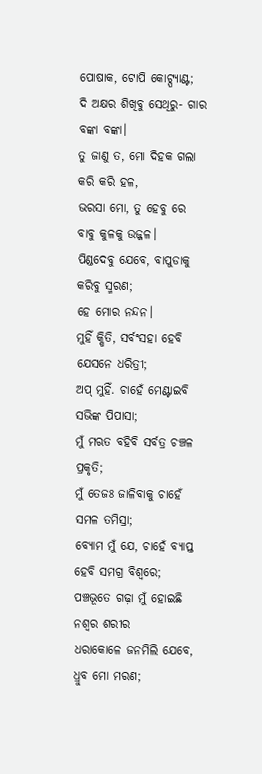ପୋଷାକ, ଟୋପି କୋଟ୍ପ୍ୟାଣ୍ଟ;
ଦି ଅକ୍ଷର ଶିଖିବୁ ସେଥିରୁ- ଗାର ବଙ୍କା ବଙ୍କା।
ତୁ ଜାଣୁ ତ, ମୋ ଦିହକ ଗଲା କରି କରି ହଳ,
ଭରସା ମୋ, ତୁ ହେବୁ ରେ ବାବୁ କୁଳକୁ ଉଜ୍ଜଳ।
ପିଣ୍ଡଦେବୁ ଯେବେ, ବାପୁଡାକୁ କରିବୁ ସ୍ମରଣ;
ହେ ମୋର ନନ୍ଦନ।
ମୁହିଁ କ୍ଷିତି, ସର୍ବଂସହା ହେବି ଯେସନେ ଧରିତ୍ରୀ;
ଅପ୍ ମୁହିଁ. ଚାହେଁ ମେଣ୍ଟାଇବି ସଭିଙ୍କ ପିପାସା;
ମୁଁ ମଋତ ବହିବି ସର୍ବତ୍ର ଚଞ୍ଚଳ ପ୍ରକୃତି;
ମୁଁ ତେଜଃ ଜାଳିବାକୁ ଚାହେଁ ସମଳ ତମିସ୍ରା;
ବ୍ୟୋମ ମୁଁ ଯେ, ଚାହେଁ ବ୍ୟାପ୍ତ ହେବି ସମଗ୍ର ବିଶ୍ବରେ;
ପଞ୍ଚଭୂତେ ଗଢ଼ା ମୁଁ ହୋଇଛି ନଶ୍ବର ଶରୀର
ଧରାକୋଳେ ଜନମିଲି ଯେବେ, ଧ୍ରୁବ ମୋ ମରଣ;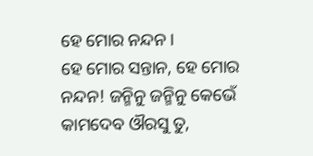ହେ ମୋର ନନ୍ଦନ।
ହେ ମୋର ସନ୍ତାନ, ହେ ମୋର ନନ୍ଦନ! ଜନ୍ମିନୁ ଜନ୍ମିନୁ କେଭେଁ
କାମଦେବ ଔରସୁ ତୁ,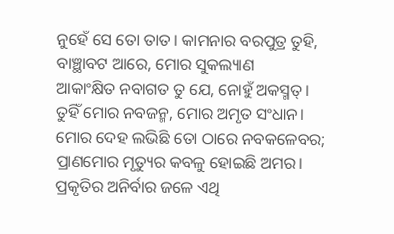ନୁହେଁ ସେ ତୋ ତାତ। କାମନାର ବରପୁତ୍ର ତୁହି,
ବାଞ୍ଛାବଟ ଆରେ, ମୋର ସୁକଲ୍ୟାଣ
ଆକାଂକ୍ଷିତ ନବାଗତ ତୁ ଯେ, ନୋହୁଁ ଅକସ୍ମତ୍।
ତୁହିଁ ମୋର ନବଜନ୍ମ, ମୋର ଅମୃତ ସଂଧାନ।
ମୋର ଦେହ ଲଭିଛି ତୋ ଠାରେ ନବକଳେବର;
ପ୍ରାଣମୋର ମୃତ୍ୟୁର କବଳୁ ହୋଇଛି ଅମର।
ପ୍ରକୃତିର ଅନିର୍ବାର ଜଳେ ଏଥି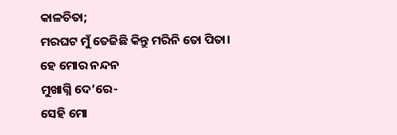କାଳଚିତା;
ମରଘଟ ମୁଁ ତେଜିଛି କିନ୍ତୁ ମରିନି ତୋ ପିତା।
ହେ ମୋର ନନ୍ଦନ
ମୁଖାଗ୍ନି ଦେ’ରେ-
ସେହି ମୋ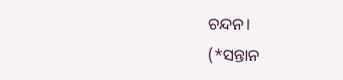ଚନ୍ଦନ।
(*ସନ୍ତାନ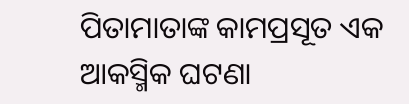ପିତାମାତାଙ୍କ କାମପ୍ରସୂତ ଏକ ଆକସ୍ମିକ ଘଟଣା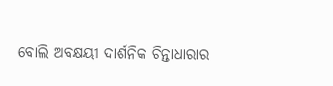ବୋଲି ଅବକ୍ଷୟୀ ଦାର୍ଶନିକ ଚିନ୍ତାଧାରାର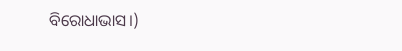ବିରୋଧାଭାସ।)